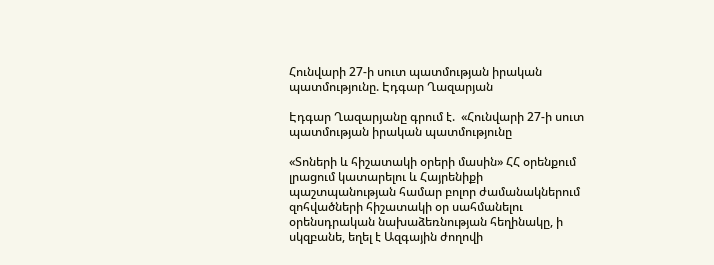Հունվարի 27-ի սուտ պատմության իրական պատմությունը. Էդգար Ղազարյան

Էդգար Ղազարյանը գրում է.  «Հունվարի 27-ի սուտ պատմության իրական պատմությունը

«Տոների և հիշատակի օրերի մասին» ՀՀ օրենքում լրացում կատարելու և Հայրենիքի պաշտպանության համար բոլոր ժամանակներում զոհվածների հիշատակի օր սահմանելու օրենսդրական նախաձեռնության հեղինակը, ի սկզբանե, եղել է Ազգային ժողովի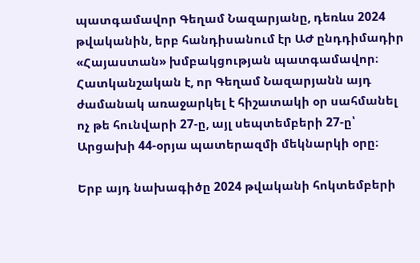պատգամավոր Գեղամ Նազարյանը, դեռևս 2024 թվականին, երբ հանդիսանում էր ԱԺ ընդդիմադիր «Հայաստան» խմբակցության պատգամավոր։ Հատկանշական է, որ Գեղամ Նազարյանն այդ ժամանակ առաջարկել է հիշատակի օր սահմանել ոչ թե հունվարի 27-ը, այլ սեպտեմբերի 27-ը՝ Արցախի 44-օրյա պատերազմի մեկնարկի օրը։

Երբ այդ նախագիծը 2024 թվականի հոկտեմբերի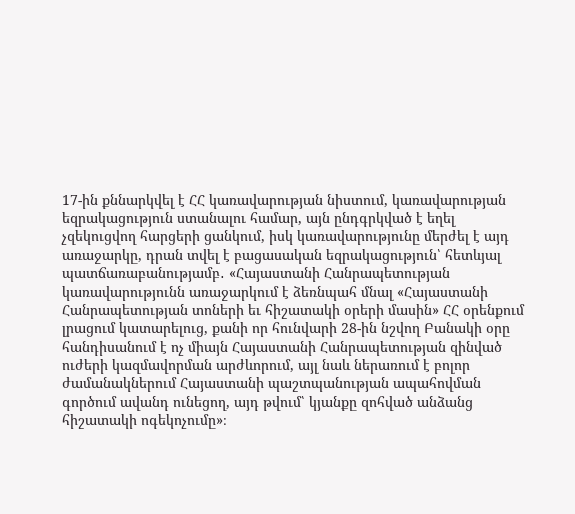17-ին քննարկվել է ՀՀ կառավարության նիստում, կառավարության եզրակացություն ստանալու համար, այն ընդգրկված է եղել չզեկուցվող հարցերի ցանկում, իսկ կառավարությունը մերժել է այդ առաջարկը, դրան տվել է բացասական եզրակացություն՝ հետևյալ պատճառաբանությամբ․ «Հայաստանի Հանրապետության կառավարությունն առաջարկում է ձեռնպահ մնալ «Հայաստանի Հանրապետության տոների եւ հիշատակի օրերի մասին» ՀՀ օրենքում լրացում կատարելուց, քանի որ հունվարի 28-ին նշվող Բանակի օրը հանդիսանում է ոչ միայն Հայաստանի Հանրապետության զինված ուժերի կազմավորման արժևորում, այլ նաև ներառում է բոլոր ժամանակներում Հայաստանի պաշտպանության ապահովման գործում ավանդ ունեցող, այդ թվում՝ կյանքը զոհված անձանց հիշատակի ոգեկոչումը»։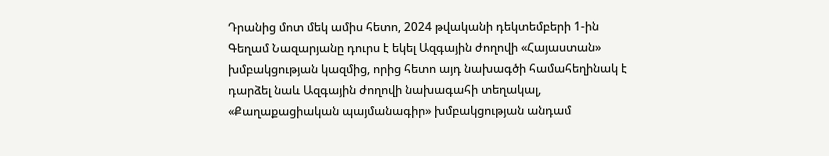Դրանից մոտ մեկ ամիս հետո, 2024 թվականի դեկտեմբերի 1-ին Գեղամ Նազարյանը դուրս է եկել Ազգային ժողովի «Հայաստան» խմբակցության կազմից, որից հետո այդ նախագծի համահեղինակ է դարձել նաև Ազգային ժողովի նախագահի տեղակալ, «Քաղաքացիական պայմանագիր» խմբակցության անդամ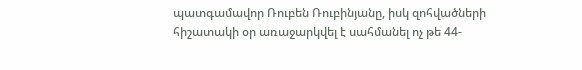պատգամավոր Ռուբեն Ռուբինյանը, իսկ զոհվածների հիշատակի օր առաջարկվել է սահմանել ոչ թե 44-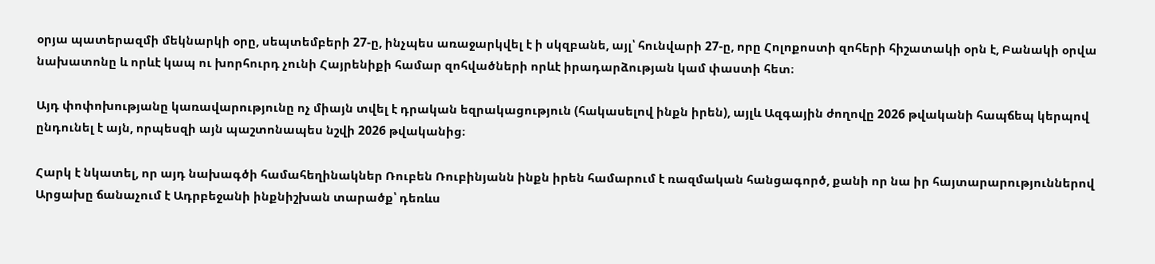օրյա պատերազմի մեկնարկի օրը, սեպտեմբերի 27-ը, ինչպես առաջարկվել է ի սկզբանե, այլ՝ հունվարի 27-ը, որը Հոլոքոստի զոհերի հիշատակի օրն է, Բանակի օրվա նախատոնը և որևէ կապ ու խորհուրդ չունի Հայրենիքի համար զոհվածների որևէ իրադարձության կամ փաստի հետ։

Այդ փոփոխությանը կառավարությունը ոչ միայն տվել է դրական եզրակացություն (հակասելով ինքն իրեն), այլև Ազգային ժողովը 2026 թվականի հապճեպ կերպով ընդունել է այն, որպեսզի այն պաշտոնապես նշվի 2026 թվականից։

Հարկ է նկատել, որ այդ նախագծի համահեղինակներ Ռուբեն Ռուբինյանն ինքն իրեն համարում է ռազմական հանցագործ, քանի որ նա իր հայտարարություններով Արցախը ճանաչում է Ադրբեջանի ինքնիշխան տարածք՝ դեռևս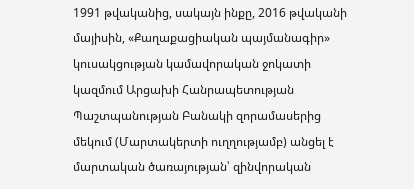1991 թվականից, սակայն ինքը, 2016 թվականի մայիսին, «Քաղաքացիական պայմանագիր» կուսակցության կամավորական ջոկատի կազմում Արցախի Հանրապետության Պաշտպանության Բանակի զորամասերից մեկում (Մարտակերտի ուղղությամբ) անցել է մարտական ծառայության՝ զինվորական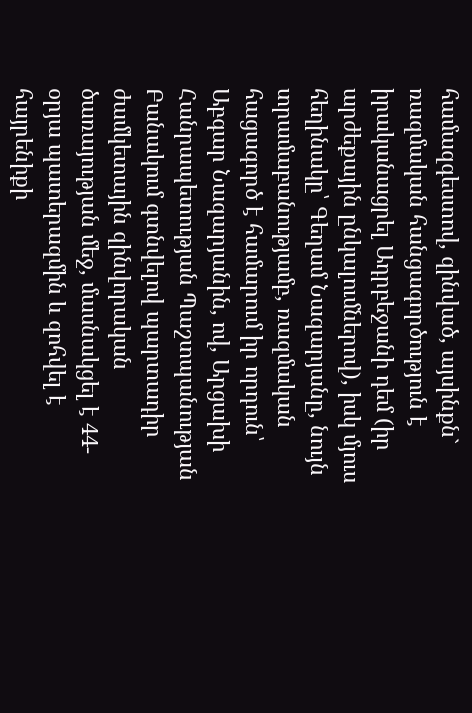համազգեստով, զինված, այսինքն` ռազմական հանցագործություն է իրականացրել Ադրբեջանի դեմ (իր արժեքային ընկալումներով), իսկ մյուս հեղինակը՝ Գեղամ Նազարյանը, նույն տրամաբանությամբ, ռազմական հացագործ է համարում իր որդուն՝ Աբգար Նազարյանին, ով, Արցախի Հանրապետության Պաշտպանության Բանակում գտնվելով պարտադիր ժամկետային զինվորական ծառայության մեջ, մասնակցել է 44-օրյա պատերազմին և զոհվել է հայրենիքի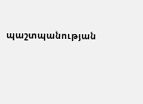պաշտպանության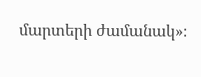մարտերի ժամանակ»։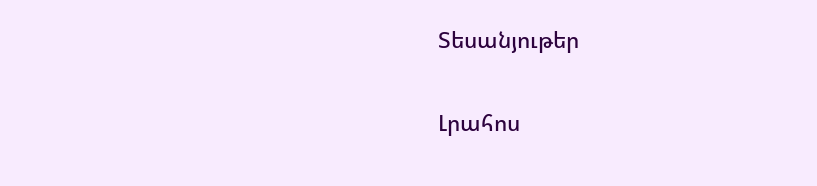Տեսանյութեր

Լրահոս